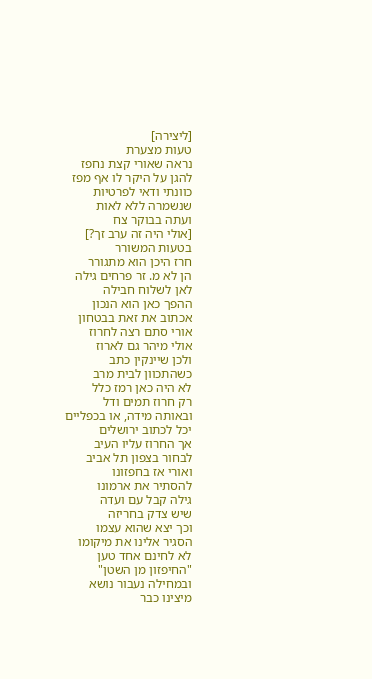[ליצירה]
טעות מצערת
נראה שאורי קצת נחפז
להגן על היקר לו אף מפז
כוונתי ודאי לפרטיות
שנשמרה ללא לאות
ועתה בבוקר צח
[אולי היה זה ערב זך?]
בטעות המשורר
חרז היכן הוא מתגורר
הן לא מ. זר פרחים גילה
לאן לשלוח חבילה
ההפך כאן הוא הנכון
אכתוב את זאת בבטחון
אורי סתם רצה לחרוז
אולי מיהר גם לארוז
ולכן שיינקין כתב
כשהתכוון לבית מרב
לא היה כאן רמז כלל
רק חרוז תמים ודל
ובאותה מידה, או בכפליים
יכל לכתוב ירושלים
אך החרוז עליו העיב
לבחור בצפון תל אביב
ואורי אז בחפזונו
להסתיר את ארמונו
גילה קבל עם ועדה
שיש צדק בחריזה
וכך יצא שהוא עצמו
הסגיר אלינו את מיקומו
לא לחינם אחד טען
"החיפזון מן השטן"
ובמחילה נעבור נושא
מיצינו כבר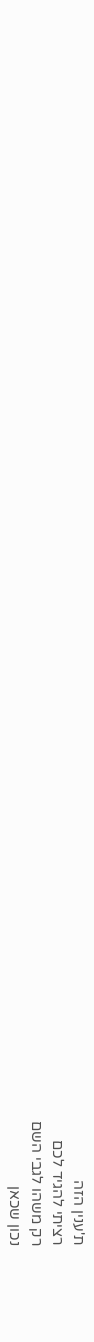ת'ענין הזה
רציתי להגיד לכם
רק משהו לגבי השם
נכון שכאן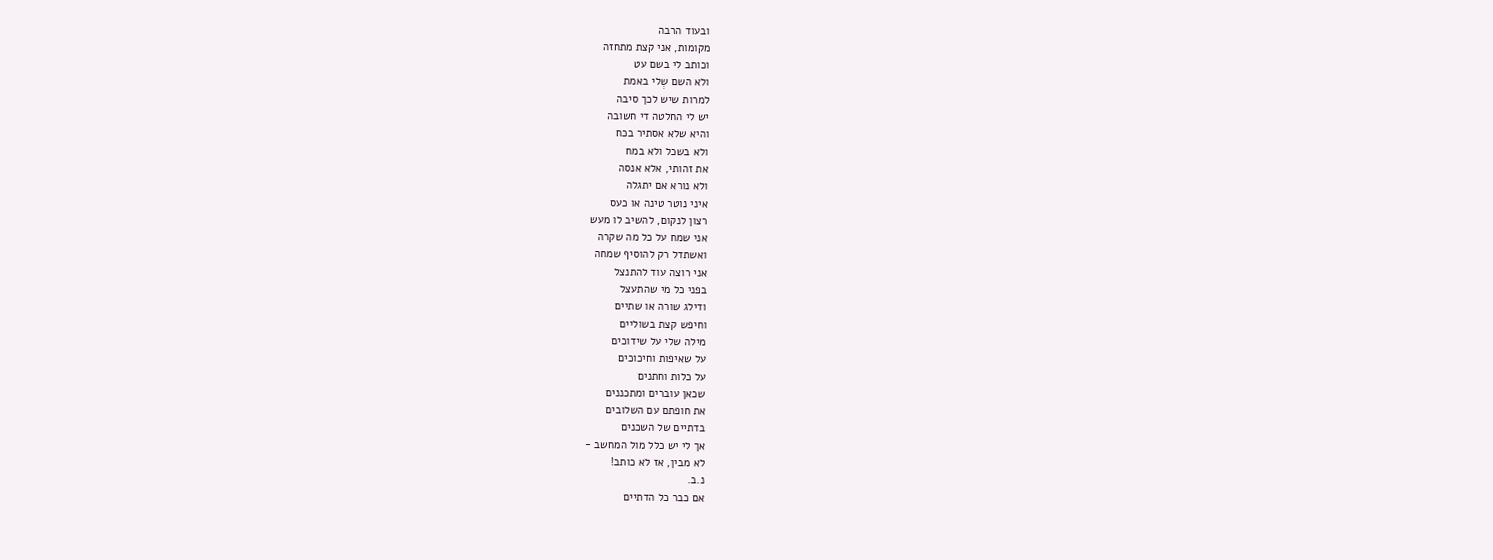ובעוד הרבה
מקומות, אני קצת מתחזה
וכותב לי בשם עט
ולא השם שְלי באמת
למרות שיש לכך סיבה
יש לי החלטה די חשובה
והיא שלא אסתיר בכח
ולא בשכל ולא במח
את זהותי, אלא אנסה
ולא נורא אם יתגלה
איני נוטר טינה או כעס
רצון לנקום, להשיב לו מעש
אני שמח על כל מה שקרה
ואשתדל רק להוסיף שמחה
אני רוצה עוד להתנצל
בפני כל מי שהתעצל
ודילג שורה או שתיים
וחיפש קצת בשוליים
מילה שלי על שידוכים
על שאיפות וחיכוכים
על כלות וחתנים
שכאן עוברים ומתכננים
את חופתם עם השלובים
בדתיים של השכנים
אך לי יש כלל מול המחשב -
לא מבין, אז לא כותב!
נ.ב.
אם כבר כל הדתיים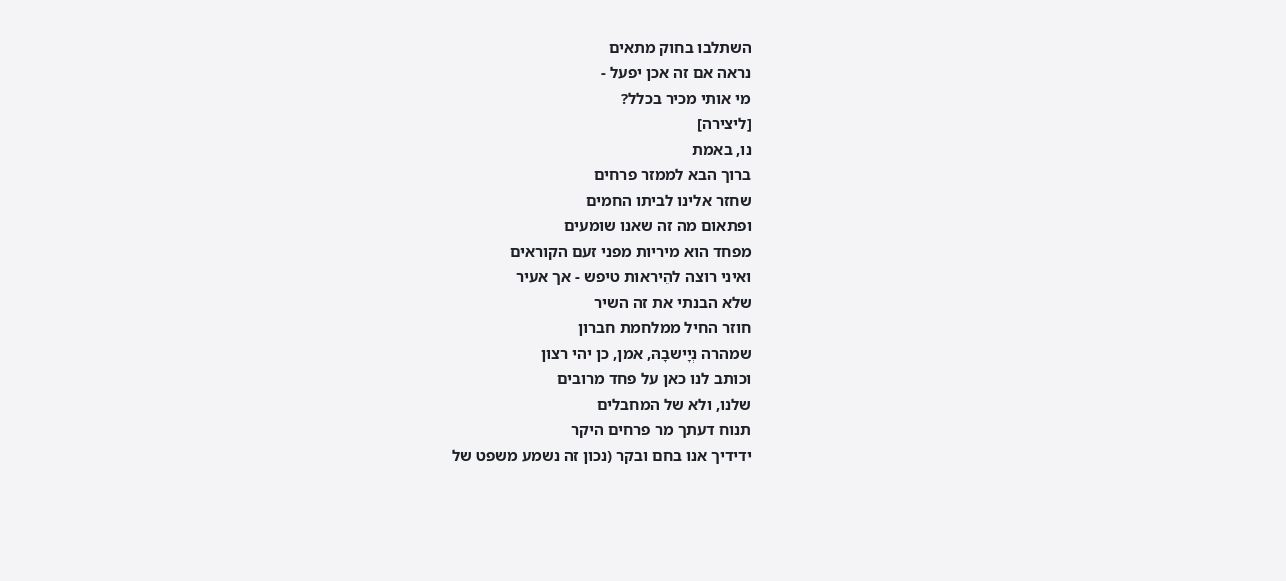השתלבו בחוק מתאים
נראה אם זה אכן יפעל -
מי אותי מכיר בכלל?
[ליצירה]
נו, באמת
ברוך הבא לממזר פרחים
שחזר אלינו לביתו החמים
ופתאום מה זה שאנו שומעים
מפחד הוא מיריות מפני זעם הקוראים
ואיני רוצה להֵיראות טיפש - אך אעיר
שלא הבנתי את זה השיר
חוזר החיל ממלחמת חברון
שמהרה נְיָישבָהּ, אמן, כן יהי רצון
וכותב לנו כאן על פחד מרובים
שלנו, ולא של המחבלים
תנוח דעתך מר פרחים היקר
ידידיך אנו בחם ובקר (נכון זה נשמע משפט של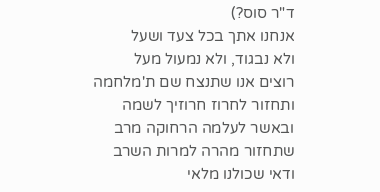ד"ר סוס?)
אנחנו אתך בכל צעד ושעל
ולא נבגוד, ולא נמעול מעל
רוצים אנו שתנצח שם ת'מלחמה
ותחזור לחרוז חרוזיך לשמה
ובאשר לעלמה הרחוקה מרב
שתחזור מהרה למרות השרב
ודאי שכולנו מלאי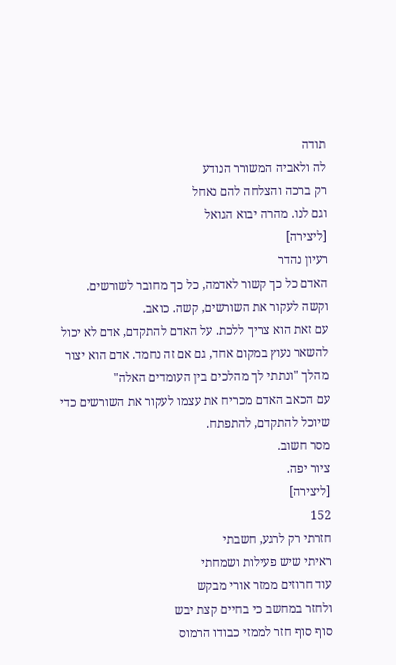תודה
לה ולאביה המשורר הנודע
רק ברכה והצלחה להם נאחל
וגם לנו. מהרה יבוא הגואל
[ליצירה]
רעיון נהדר
האדם כל כך קשור לאדמה, כל כך מחובר לשורשים.
וקשה לעקור את השורשים, קשה. כואב.
עם זאת הוא צריך ללכת. על האדם להתקדם, אדם לא יכול להשאר נעוץ במקום אחד, גם אם זה נחמד. אדם הוא יצור מהלך "ונתתי לך מהלכים בין העומדים האלה"
עם הכאב האדם מכריח את עצמו לעקור את השורשים כדי שיוכל להתקדם, להתפתח.
מסר חשוב.
ציור יפה.
[ליצירה]
152
חזרתי רק לרגע, חשבתי
ראיתי שיש פעילות ושמחתי
עוד חרוזים ממזר אורי מבקש
ולחזר במחשב כי בחיים קצת יבש
סוף סוף חזר לממזי כבודו הרמוס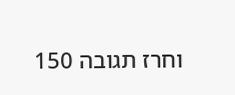וחרז תגובה 150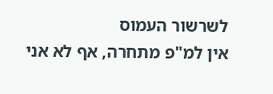לשרשור העמוס
אין למ"פ מתחרה, אף לא אני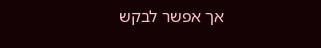אך אפשר לבקש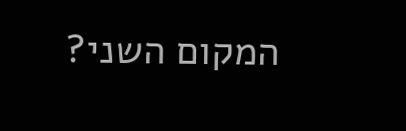המקום השני?